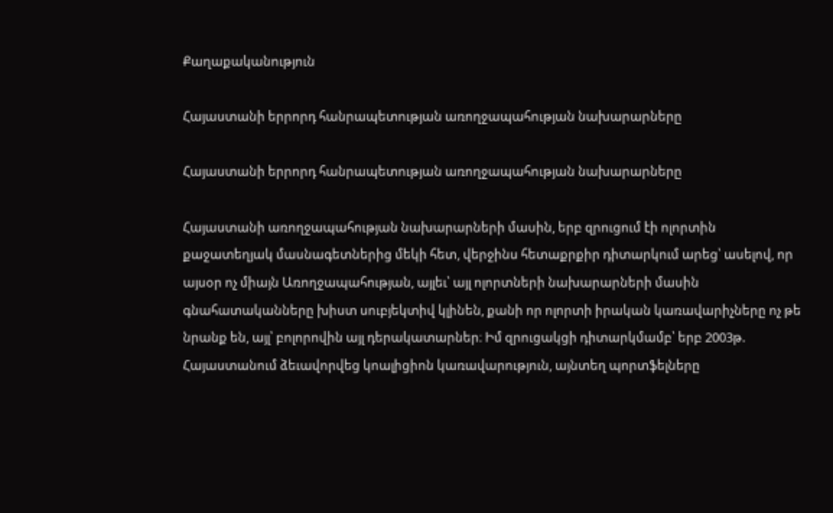Քաղաքականություն

Հայաստանի երրորդ հանրապետության առողջապահության նախարարները

Հայաստանի երրորդ հանրապետության առողջապահության նախարարները

Հայաստանի առողջապահության նախարարների մասին, երբ զրուցում էի ոլորտին քաջատեղյակ մասնագետներից մեկի հետ, վերջինս հետաքրքիր դիտարկում արեց՝ ասելով, որ այսօր ոչ միայն Առողջապահության, այլեւ՝ այլ ոլորտների նախարարների մասին գնահատականները խիստ սուբյեկտիվ կլինեն, քանի որ ոլորտի իրական կառավարիչները ոչ թե նրանք են, այլ՝ բոլորովին այլ դերակատարներ։ Իմ զրուցակցի դիտարկմամբ՝ երբ 2003թ. Հայաստանում ձեւավորվեց կոալիցիոն կառավարություն, այնտեղ պորտֆելները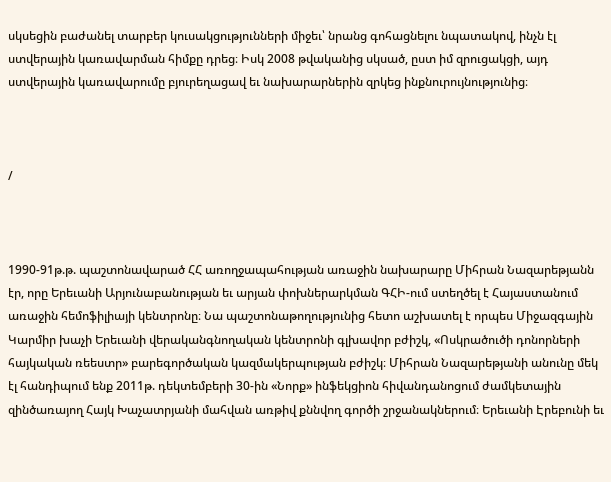սկսեցին բաժանել տարբեր կուսակցությունների միջեւ՝ նրանց գոհացնելու նպատակով, ինչն էլ ստվերային կառավարման հիմքը դրեց։ Իսկ 2008 թվականից սկսած, ըստ իմ զրուցակցի, այդ ստվերային կառավարումը բյուրեղացավ եւ նախարարներին զրկեց ինքնուրույնությունից։



/



1990-91թ.թ. պաշտոնավարած ՀՀ առողջապահության առաջին նախարարը Միհրան Նազարեթյանն էր, որը Երեւանի Արյունաբանության եւ արյան փոխներարկման ԳՀԻ-ում ստեղծել է Հայաստանում առաջին հեմոֆիլիայի կենտրոնը։ Նա պաշտոնաթողությունից հետո աշխատել է որպես Միջազգային Կարմիր խաչի Երեւանի վերականգնողական կենտրոնի գլխավոր բժիշկ, «Ոսկրածուծի դոնորների հայկական ռեեստր» բարեգործական կազմակերպության բժիշկ։ Միհրան Նազարեթյանի անունը մեկ էլ հանդիպում ենք 2011թ. դեկտեմբերի 30-ին «Նորք» ինֆեկցիոն հիվանդանոցում ժամկետային զինծառայող Հայկ Խաչատրյանի մահվան առթիվ քննվող գործի շրջանակներում։ Երեւանի Էրեբունի եւ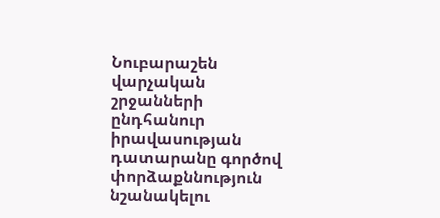Նուբարաշեն վարչական շրջանների ընդհանուր իրավասության դատարանը գործով փորձաքննություն նշանակելու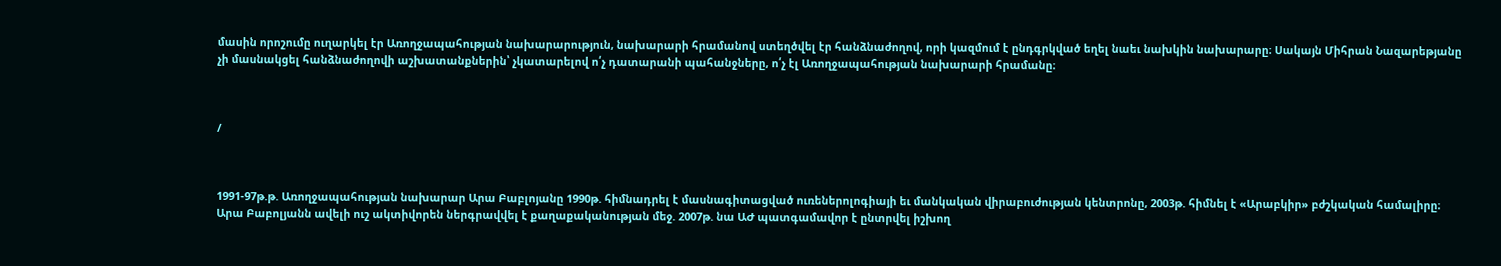մասին որոշումը ուղարկել էր Առողջապահության նախարարություն, նախարարի հրամանով ստեղծվել էր հանձնաժողով, որի կազմում է ընդգրկված եղել նաեւ նախկին նախարարը։ Սակայն Միհրան Նազարեթյանը չի մասնակցել հանձնաժողովի աշխատանքներին՝ չկատարելով ո՛չ դատարանի պահանջները, ո՛չ էլ Առողջապահության նախարարի հրամանը։



/



1991-97թ.թ. Առողջապահության նախարար Արա Բաբլոյանը 1990թ. հիմնադրել է մասնագիտացված ուռեներոլոգիայի եւ մանկական վիրաբուժության կենտրոնը, 2003թ. հիմնել է «Արաբկիր» բժշկական համալիրը։ Արա Բաբոլյանն ավելի ուշ ակտիվորեն ներգրավվել է քաղաքականության մեջ. 2007թ. նա ԱԺ պատգամավոր է ընտրվել իշխող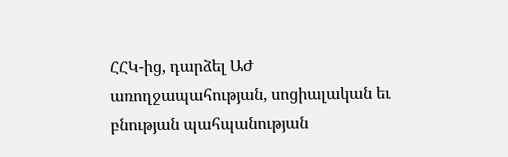ՀՀԿ-ից, դարձել ԱԺ առողջապահության, սոցիալական եւ բնության պահպանության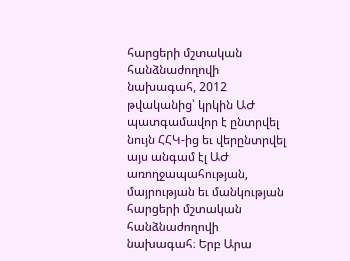հարցերի մշտական հանձնաժողովի նախագահ, 2012 թվականից՝ կրկին ԱԺ պատգամավոր է ընտրվել նույն ՀՀԿ-ից եւ վերընտրվել այս անգամ էլ ԱԺ առողջապահության, մայրության եւ մանկության հարցերի մշտական հանձնաժողովի նախագահ։ Երբ Արա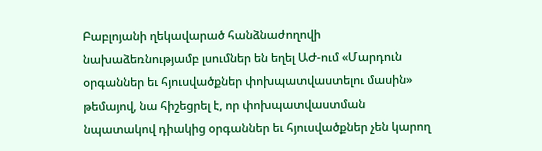Բաբլոյանի ղեկավարած հանձնաժողովի նախաձեռնությամբ լսումներ են եղել ԱԺ-ում «Մարդուն օրգաններ եւ հյուսվածքներ փոխպատվաստելու մասին» թեմայով, նա հիշեցրել է, որ փոխպատվաստման նպատակով դիակից օրգաններ եւ հյուսվածքներ չեն կարող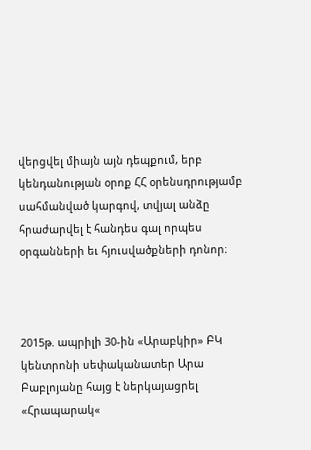վերցվել միայն այն դեպքում, երբ կենդանության օրոք ՀՀ օրենսդրությամբ սահմանված կարգով, տվյալ անձը հրաժարվել է հանդես գալ որպես օրգանների եւ հյուսվածքների դոնոր։



2015թ. ապրիլի 30-ին «Արաբկիր» ԲԿ կենտրոնի սեփականատեր Արա Բաբլոյանը հայց է ներկայացրել «Հրապարակ«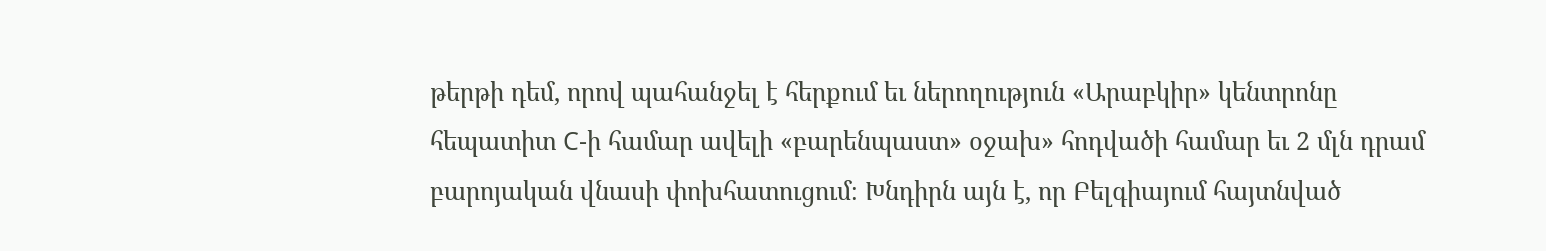թերթի դեմ, որով պահանջել է հերքում եւ ներողություն «Արաբկիր» կենտրոնը հեպատիտ C-ի համար ավելի «բարենպաստ» օջախ» հոդվածի համար եւ 2 մլն դրամ բարոյական վնասի փոխհատուցում։ Խնդիրն այն է, որ Բելգիայում հայտնված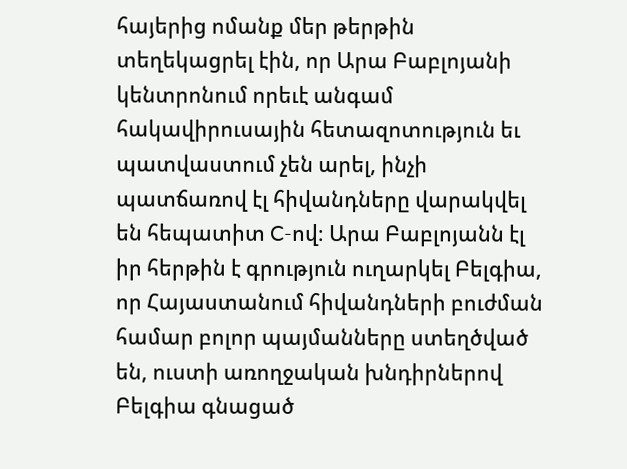հայերից ոմանք մեր թերթին տեղեկացրել էին, որ Արա Բաբլոյանի կենտրոնում որեւէ անգամ հակավիրուսային հետազոտություն եւ պատվաստում չեն արել, ինչի պատճառով էլ հիվանդները վարակվել են հեպատիտ C-ով։ Արա Բաբլոյանն էլ իր հերթին է գրություն ուղարկել Բելգիա, որ Հայաստանում հիվանդների բուժման համար բոլոր պայմանները ստեղծված են, ուստի առողջական խնդիրներով Բելգիա գնացած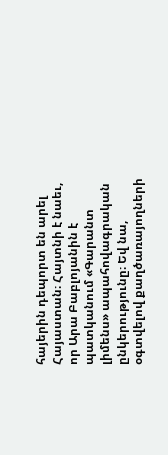հայերին դեպորտ են արել Հայաստան։ Հայտնի է նաեւ, որ Արա Բաբլոյանին է պատկանում «Գարանտ լիմենս» ապահովագրական ընկերությունը։ Եվ նա, օգտվելով քաղծառայողների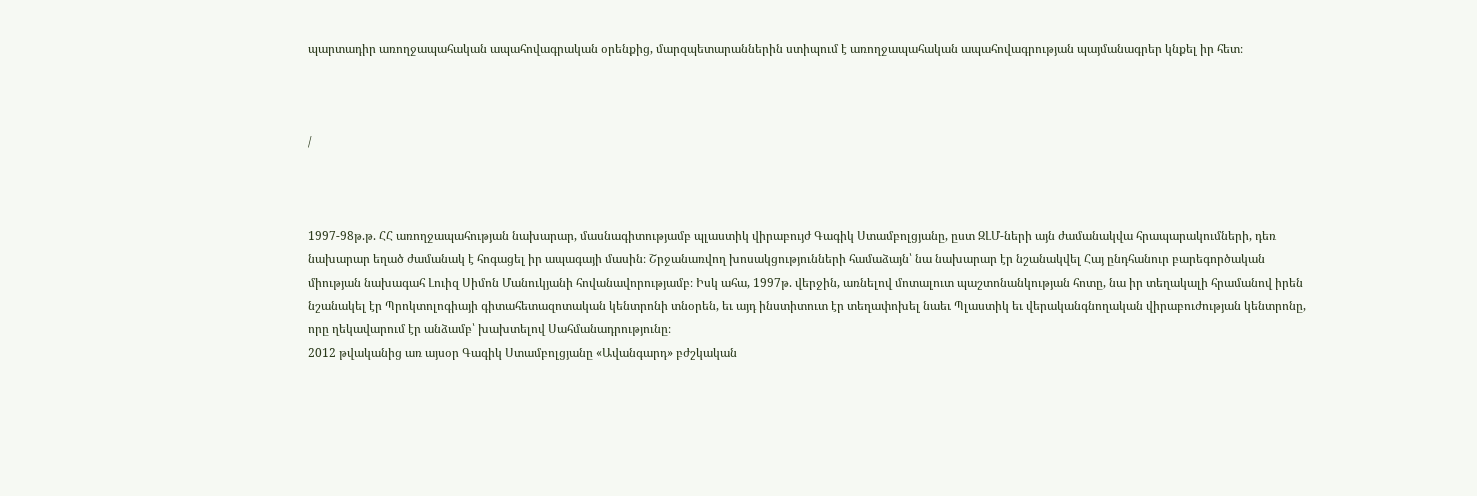պարտադիր առողջապահական ապահովագրական օրենքից, մարզպետարաններին ստիպում է առողջապահական ապահովագրության պայմանագրեր կնքել իր հետ։



/



1997-98թ.թ. ՀՀ առողջապահության նախարար, մասնագիտությամբ պլաստիկ վիրաբույժ Գագիկ Ստամբոլցյանը, ըստ ԶԼՄ-ների այն ժամանակվա հրապարակումների, դեռ նախարար եղած ժամանակ է հոգացել իր ապագայի մասին։ Շրջանառվող խոսակցությունների համաձայն՝ նա նախարար էր նշանակվել Հայ ընդհանուր բարեգործական միության նախագահ Լուիզ Սիմոն Մանուկյանի հովանավորությամբ։ Իսկ ահա, 1997թ. վերջին, առնելով մոտալուտ պաշտոնանկության հոտը, նա իր տեղակալի հրամանով իրեն նշանակել էր Պրոկտոլոգիայի գիտահետազոտական կենտրոնի տնօրեն, եւ այդ ինստիտուտ էր տեղափոխել նաեւ Պլաստիկ եւ վերականգնողական վիրաբուժության կենտրոնը, որը ղեկավարում էր անձամբ՝ խախտելով Սահմանադրությունը։
2012 թվականից առ այսօր Գագիկ Ստամբոլցյանը «Ավանգարդ» բժշկական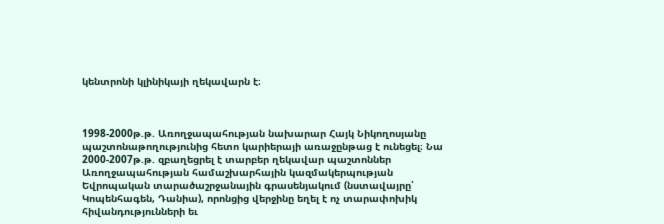կենտրոնի կլինիկայի ղեկավարն է։



1998-2000թ.թ. Առողջապահության նախարար Հայկ Նիկողոսյանը պաշտոնաթողությունից հետո կարիերայի առաջընթաց է ունեցել։ Նա 2000-2007թ.թ. զբաղեցրել է տարբեր ղեկավար պաշտոններ Առողջապահության համաշխարհային կազմակերպության Եվրոպական տարածաշրջանային գրասենյակում (նստավայրը՝ Կոպենհագեն, Դանիա), որոնցից վերջինը եղել է ոչ տարափոխիկ հիվանդությունների եւ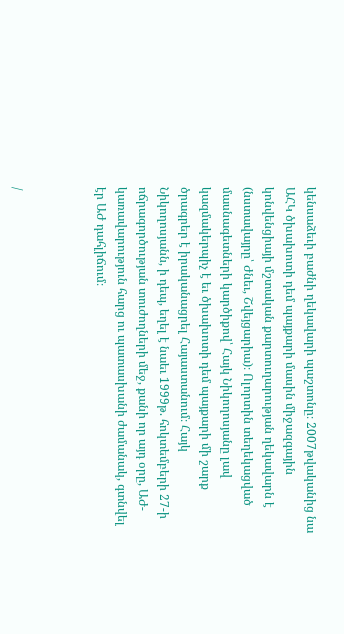կենսաձեւի բաժնի ղեկավարի պաշտոնը։ 2007թվականից նա ԱՀԿ ծխախոտի դեմ պայքարի մասին միջազգային կոնվենցիայի մշտական քարտուղարության ղեկավարն է (նստավայրը՝ Ժնեւ, Շվեյցարիա)։ Ոլորտին տեղեկացված մասնագետների կարծիքով՝ Հայկ Նիկողոսյանը լավ կազմակերպիչ է եւ ծխախոտի դեմ պայքարի մի շարք ծրագրեր է իրականացրել Հայաստանում։ Հայկ Նիկողոսյանն, ի դեպ, եղել է նաեւ 1999թ. հոկտեմբերի 27-ի ոճրագործության տուժողների մեջ, քանի որ այդ օրը, ԱԺ-կառավարություն հարց ու պատասխանի ժամանակ, գտնվել էր ԱԺ դահլիճում։



/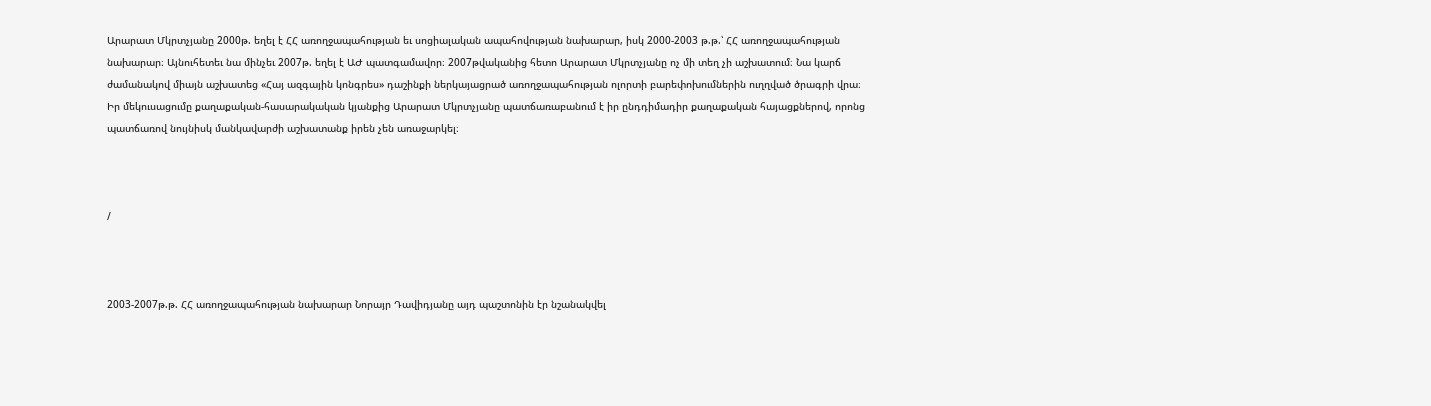Արարատ Մկրտչյանը 2000թ. եղել է ՀՀ առողջապահության եւ սոցիալական ապահովության նախարար, իսկ 2000-2003 թ.թ.՝ ՀՀ առողջապահության նախարար։ Այնուհետեւ նա մինչեւ 2007թ. եղել է ԱԺ պատգամավոր։ 2007թվականից հետո Արարատ Մկրտչյանը ոչ մի տեղ չի աշխատում։ Նա կարճ ժամանակով միայն աշխատեց «Հայ ազգային կոնգրես» դաշինքի ներկայացրած առողջապահության ոլորտի բարեփոխումներին ուղղված ծրագրի վրա։ Իր մեկուսացումը քաղաքական-հասարակական կյանքից Արարատ Մկրտչյանը պատճառաբանում է իր ընդդիմադիր քաղաքական հայացքներով, որոնց պատճառով նույնիսկ մանկավարժի աշխատանք իրեն չեն առաջարկել։



/



2003-2007թ.թ. ՀՀ առողջապահության նախարար Նորայր Դավիդյանը այդ պաշտոնին էր նշանակվել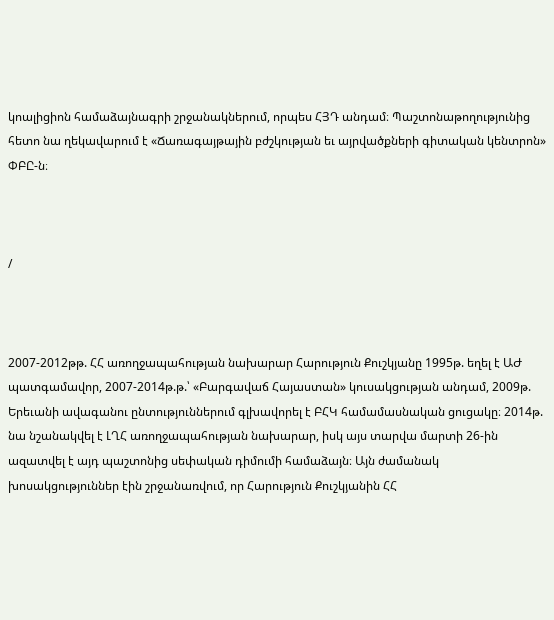կոալիցիոն համաձայնագրի շրջանակներում, որպես ՀՅԴ անդամ։ Պաշտոնաթողությունից հետո նա ղեկավարում է «Ճառագայթային բժշկության եւ այրվածքների գիտական կենտրոն» ՓԲԸ-ն։



/



2007-2012թթ. ՀՀ առողջապահության նախարար Հարություն Քուշկյանը 1995թ. եղել է ԱԺ պատգամավոր, 2007-2014թ.թ.՝ «Բարգավաճ Հայաստան» կուսակցության անդամ, 2009թ. Երեւանի ավագանու ընտություններում գլխավորել է ԲՀԿ համամասնական ցուցակը։ 2014թ. նա նշանակվել է ԼՂՀ առողջապահության նախարար, իսկ այս տարվա մարտի 26-ին ազատվել է այդ պաշտոնից սեփական դիմումի համաձայն։ Այն ժամանակ խոսակցություններ էին շրջանառվում, որ Հարություն Քուշկյանին ՀՀ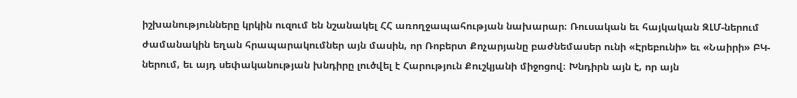իշխանությունները կրկին ուզում են նշանակել ՀՀ առողջապահության նախարար։ Ռուսական եւ հայկական ԶԼՄ-ներում ժամանակին եղան հրապարակումներ այն մասին, որ Ռոբերտ Քոչարյանը բաժնեմասեր ունի «Էրեբունի» եւ «Նաիրի» ԲԿ-ներում, եւ այդ սեփականության խնդիրը լուծվել է Հարություն Քուշկյանի միջոցով։ Խնդիրն այն է, որ այն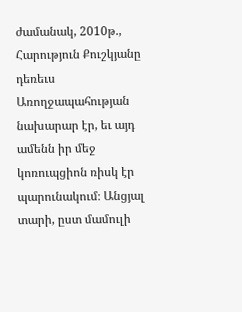ժամանակ, 2010թ., Հարություն Քուշկյանը դեռեւս Առողջապահության նախարար էր, եւ այդ ամենն իր մեջ կոռուպցիոն ռիսկ էր պարունակում։ Անցյալ տարի, ըստ մամուլի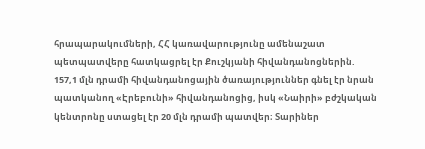հրապարակումների, ՀՀ կառավարությունը ամենաշատ պետպատվերը հատկացրել էր Քուշկյանի հիվանդանոցներին. 157,1 մլն դրամի հիվանդանոցային ծառայություններ գնել էր նրան պատկանող «Էրեբունի» հիվանդանոցից, իսկ «Նաիրի» բժշկական կենտրոնը ստացել էր 20 մլն դրամի պատվեր։ Տարիներ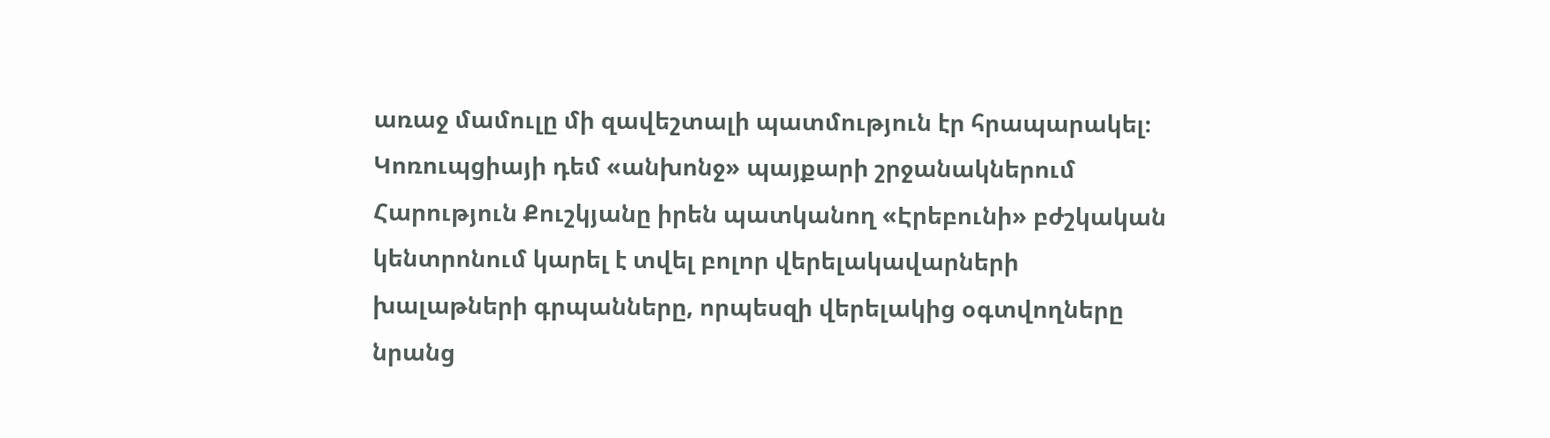առաջ մամուլը մի զավեշտալի պատմություն էր հրապարակել։ Կոռուպցիայի դեմ «անխոնջ» պայքարի շրջանակներում Հարություն Քուշկյանը իրեն պատկանող «Էրեբունի» բժշկական կենտրոնում կարել է տվել բոլոր վերելակավարների խալաթների գրպանները, որպեսզի վերելակից օգտվողները նրանց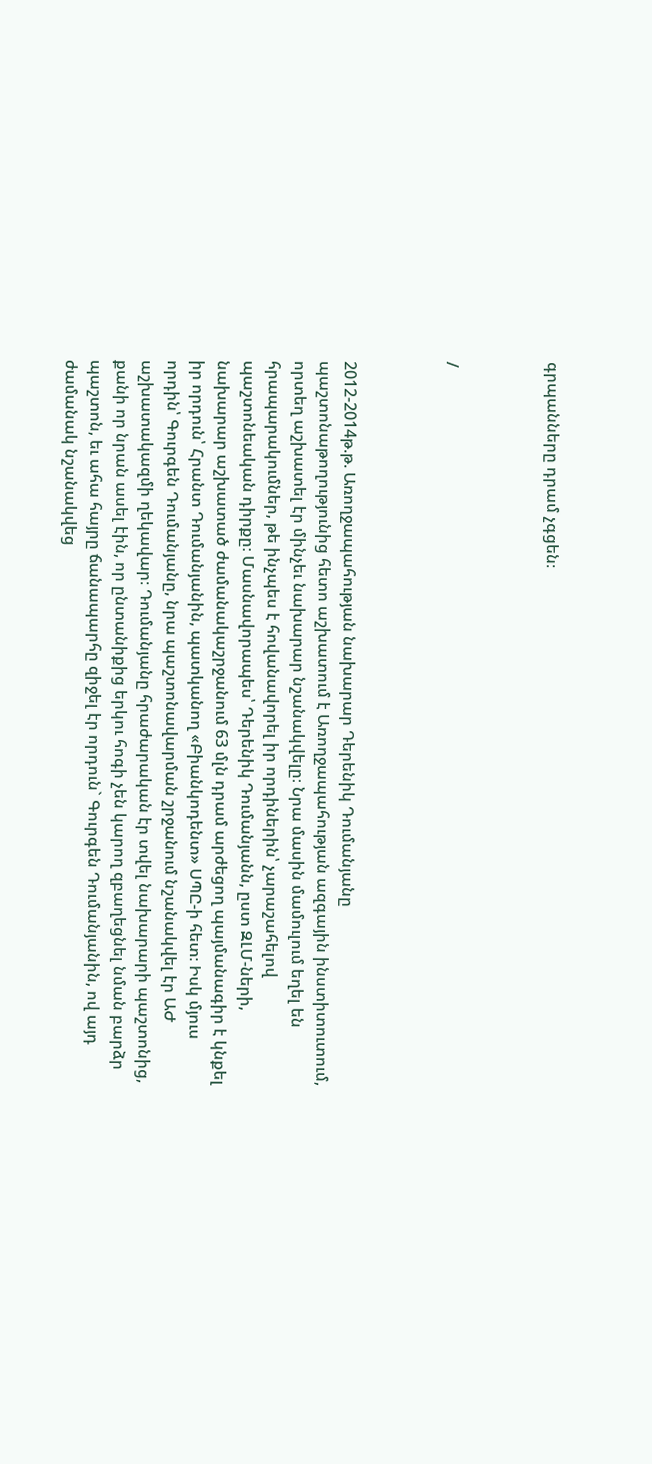գրպանները դրամ չգցեն։



/



2012-2014թ.թ. Առողջապահության նախարար Դերենիկ Դումանյանը պաշտոնաթողությունից հետո աշխատում է Առողջապահության ազգային ինստիտուտում, որտեղ աշխատել էր մինչեւ նախարար նշանակվելը։ Նրա մասին մամուլում եղել են հրապարակումներ, թե ինչպես է հովանավորել իր որդիներին՝ չարաշահելով պաշտոնեական դիրքը։ Մասնավորապես՝ Դերենիկ Դումանյանն, ըստ ԶԼՄ-ների, նախարար աշխատած ժամանակաշրջանում 63 մլն դրամ արժեցող պայմանագիր է կնքել իր որդուն՝ Հրանտ Դումանյանին, պատկանող «Բիանկոդենտ» ՍՊԸ-ի հետ։ Իսկ մյուս որդին՝ Գուրգեն Դումանյանը, նրա պաշտոնավարման շրջանում նշանակվել էր ԱԺ աշխատակազմի ղեկավար։ Դումանյանը հրաժարական էր տվել նախարարի պաշտոնից, քանի որ նրան ասել էին, որ ընտանիքից երկու հոգի չեն կարող զբաղեցնել նման բարձր պաշտոն, եւ ահա հայրը ճանապարհը զիջել էր որդուն` Գուրգեն Դումանյանին, ով այդ ժամանակ նշանակվեց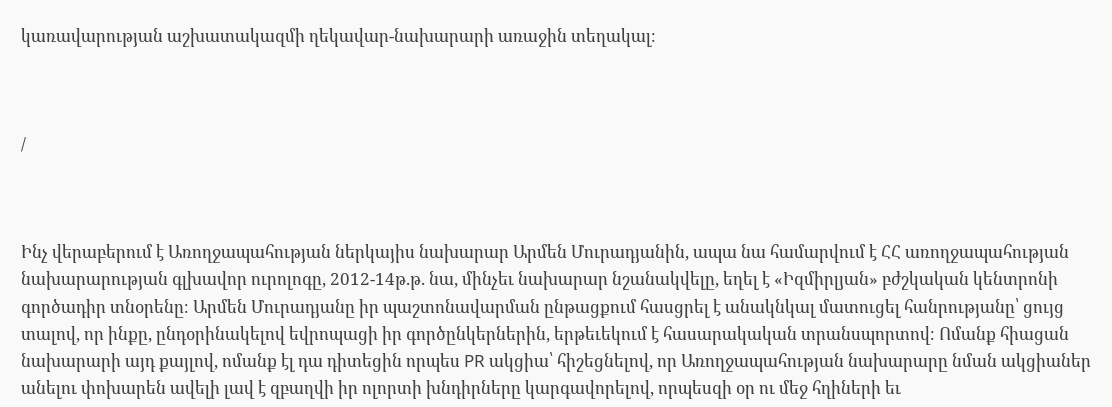կառավարության աշխատակազմի ղեկավար-նախարարի առաջին տեղակալ։



/



Ինչ վերաբերում է Առողջապահության ներկայիս նախարար Արմեն Մուրադյանին, ապա նա համարվում է ՀՀ առողջապահության նախարարության գլխավոր ուրոլոգը, 2012-14թ.թ. նա, մինչեւ նախարար նշանակվելը, եղել է «Իզմիրլյան» բժշկական կենտրոնի գործադիր տնօրենը։ Արմեն Մուրադյանը իր պաշտոնավարման ընթացքում հասցրել է անակնկալ մատուցել հանրությանը՝ ցույց տալով, որ ինքը, ընդօրինակելով եվրոպացի իր գործընկերներին, երթեւեկում է հասարակական տրանսպորտով։ Ոմանք հիացան նախարարի այդ քայլով, ոմանք էլ դա դիտեցին որպես PR ակցիա՝ հիշեցնելով, որ Առողջապահության նախարարը նման ակցիաներ անելու փոխարեն ավելի լավ է զբաղվի իր ոլորտի խնդիրները կարգավորելով, որպեսզի օր ու մեջ հղիների եւ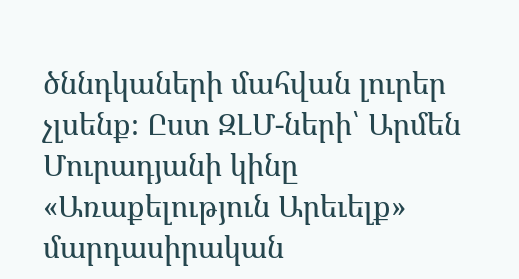ծննդկաների մահվան լուրեր չլսենք։ Ըստ ԶԼՄ-ների՝ Արմեն Մուրադյանի կինը «Առաքելություն Արեւելք» մարդասիրական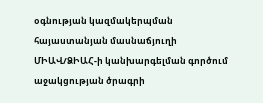օգնության կազմակերպման հայաստանյան մասնաճյուղի ՄԻԱՎ/ՁԻԱՀ-ի կանխարգելման գործում աջակցության ծրագրի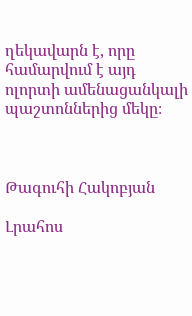ղեկավարն է, որը համարվում է այդ ոլորտի ամենացանկալի պաշտոններից մեկը։



Թագուհի Հակոբյան

Լրահոս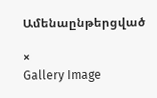Ամենաընթերցված

×
Gallery Image